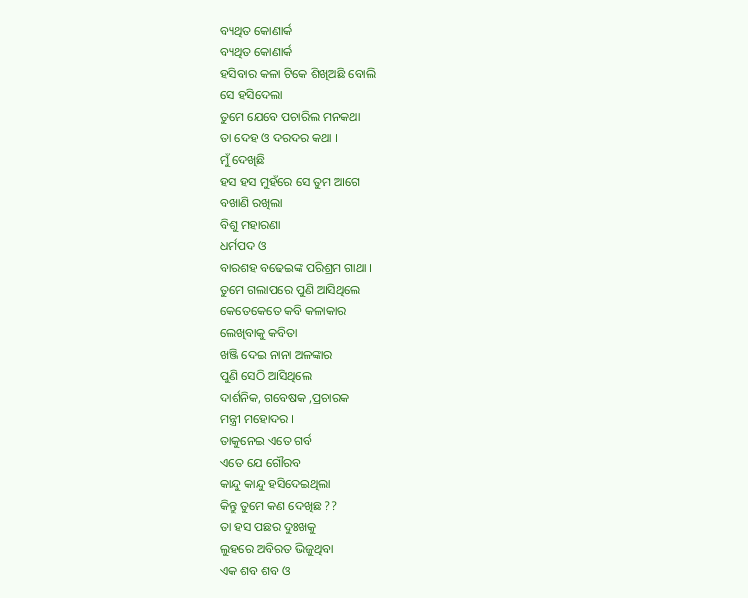ବ୍ୟଥିତ କୋଣାର୍କ
ବ୍ୟଥିତ କୋଣାର୍କ
ହସିବାର କଳା ଟିକେ ଶିଖିଅଛି ବୋଲି
ସେ ହସିଦେଲା
ତୁମେ ଯେବେ ପଚାରିଲ ମନକଥା
ତା ଦେହ ଓ ଦରଦର କଥା ।
ମୁଁ ଦେଖିଛି
ହସ ହସ ମୁହଁରେ ସେ ତୁମ ଆଗେ
ବଖାଣି ରଖିଲା
ବିଶୁ ମହାରଣା
ଧର୍ମପଦ ଓ
ବାରଶହ ବଢେଇଙ୍କ ପରିଶ୍ରମ ଗାଥା ।
ତୁମେ ଗଲାପରେ ପୁଣି ଆସିଥିଲେ
କେତେକେତେ କବି କଳାକାର
ଲେଖିବାକୁ କବିତା
ଖଞ୍ଜି ଦେଇ ନାନା ଅଳଙ୍କାର
ପୁଣି ସେଠି ଆସିଥିଲେ
ଦାର୍ଶନିକ, ଗବେଷକ ,ପ୍ରଚାରକ
ମନ୍ତ୍ରୀ ମହୋଦର ।
ତାକୁନେଇ ଏତେ ଗର୍ବ
ଏତେ ଯେ ଗୌରବ
କାନ୍ଦୁ କାନ୍ଦୁ ହସିଦେଇଥିଲା
କିନ୍ତୁ ତୁମେ କଣ ଦେଖିଛ ??
ତା ହସ ପଛର ଦୁଃଖକୁ
ଲୁହରେ ଅବିରତ ଭିଜୁଥିବା
ଏକ ଶବ ଶବ ଓ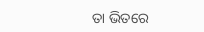ତା ଭିତରେ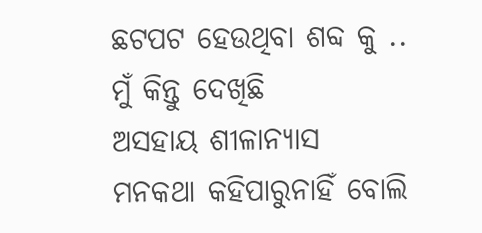ଛଟପଟ ହେଉଥିବା ଶବ୍ଦ କୁ ..
ମୁଁ କିନ୍ତୁ ଦେଖିଛି
ଅସହାୟ ଶୀଳାନ୍ୟାସ
ମନକଥା କହିପାରୁନାହିଁ ବୋଲି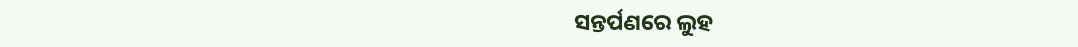ସନ୍ତର୍ପଣରେ ଲୁହ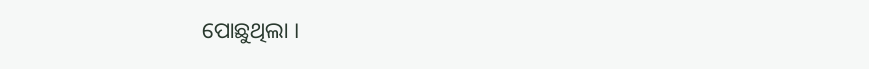ପୋଛୁଥିଲା ।